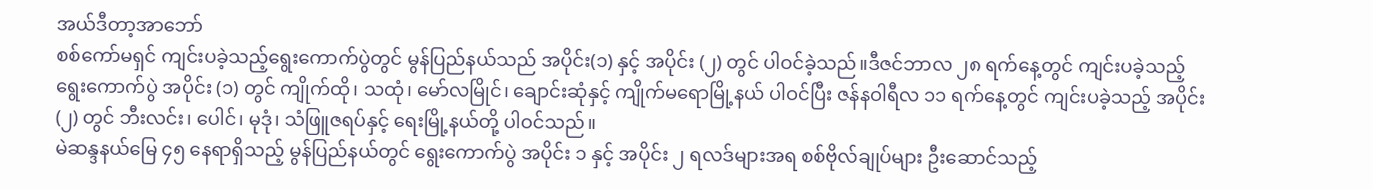အယ်ဒီတာ့အာဘော်
စစ်ကော်မရှင် ကျင်းပခဲ့သည့်ရွေးကောက်ပွဲတွင် မွန်ပြည်နယ်သည် အပိုင်း(၁) နှင့် အပိုင်း (၂) တွင် ပါဝင်ခဲ့သည်။ဒီဇင်ဘာလ ၂၈ ရက်နေ့တွင် ကျင်းပခဲ့သည့် ရွေးကောက်ပွဲ အပိုင်း (၁) တွင် ကျိုက်ထို၊ သထုံ၊ မော်လမြိုင်၊ ချောင်းဆုံနှင့် ကျိုက်မရောမြို့နယ် ပါဝင်ပြီး ဇန်နဝါရီလ ၁၁ ရက်နေ့တွင် ကျင်းပခဲ့သည့် အပိုင်း (၂) တွင် ဘီးလင်း၊ ပေါင်၊ မုဒုံ၊ သံဖြူဇရပ်နှင့် ရေးမြို့နယ်တို့ ပါဝင်သည်။
မဲဆန္ဒနယ်မြေ ၄၅ နေရာရှိသည့် မွန်ပြည်နယ်တွင် ရွေးကောက်ပွဲ အပိုင်း ၁ နှင့် အပိုင်း ၂ ရလဒ်များအရ စစ်ဗိုလ်ချုပ်များ ဦးဆောင်သည့်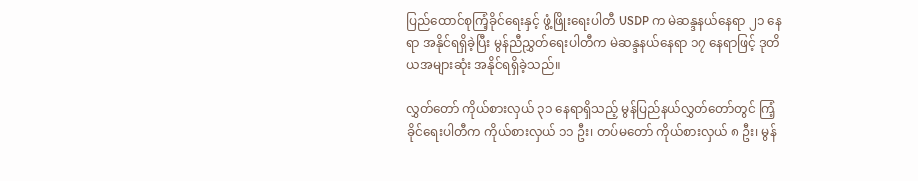ပြည်ထောင်စုကြံ့ခိုင်ရေးနှင့် ဖွံ့ဖြိုးရေးပါတီ USDP က မဲဆန္ဒနယ်နေရာ ၂၁ နေရာ အနိုင်ရရှိခဲ့ပြီး မွန်ညီညွှတ်ရေးပါတီက မဲဆန္ဒနယ်နေရာ ၁၇ နေရာဖြင့် ဒုတိယအများဆုံး အနိုင်ရရှိခဲ့သည်။

လွှတ်တော် ကိုယ်စားလှယ် ၃၁ နေရာရှိသည့် မွန်ပြည်နယ်လွှတ်တော်တွင် ကြံ့ခိုင်ရေးပါတီက ကိုယ်စားလှယ် ၁၁ ဦး၊ တပ်မတော် ကိုယ်စားလှယ် ၈ ဦး၊ မွန်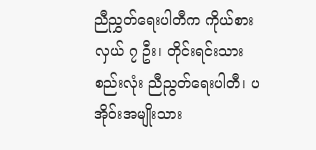ညီညွှတ်ရေးပါတီက ကိုယ်စားလှယ် ၇ ဦး၊ တိုင်းရင်းသားစည်းလုံး ညီညွတ်ရေးပါတီ၊ ပအိုဝ်းအမျိုးသား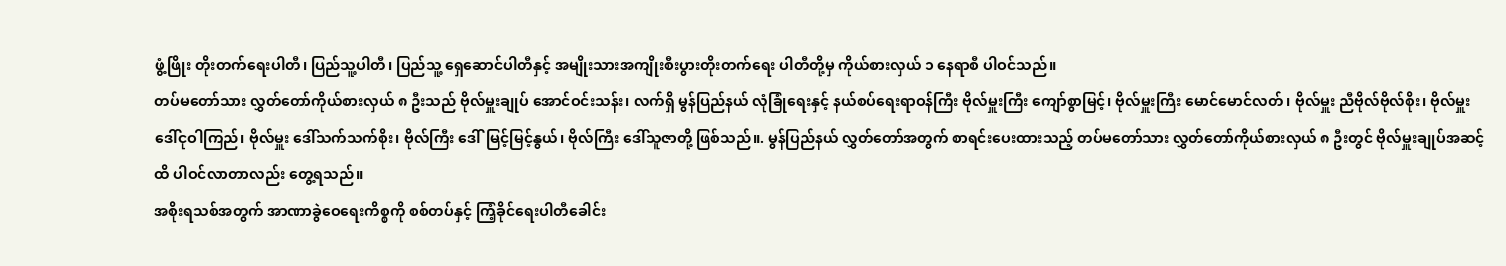ဖွံ့ဖြိုး တိုးတက်ရေးပါတီ၊ ပြည်သူ့ပါတီ၊ ပြည်သူ့ ရှေဆောင်ပါတီနှင့် အမျိုးသားအကျိုးစီးပွားတိုးတက်ရေး ပါတီတို့မှ ကိုယ်စားလှယ် ၁ နေရာစီ ပါဝင်သည်။
တပ်မတော်သား လွှတ်တော်ကိုယ်စားလှယ် ၈ ဦးသည် ဗိုလ်မှူးချုပ် အောင်ဝင်းသန်း၊ လက်ရှိ မွန်ပြည်နယ် လုံခြုံရေးနှင့် နယ်စပ်ရေးရာဝန်ကြီး ဗိုလ်မှူးကြီး ကျော်စွာမြင့်၊ ဗိုလ်မှူးကြီး မောင်မောင်လတ်၊ ဗိုလ်မှူး ညီဗိုလ်ဗိုလ်စိုး၊ ဗိုလ်မှူး ဒေါ်ငုဝါကြည်၊ ဗိုလ်မှူး ဒေါ်သက်သက်စိုး၊ ဗိုလ်ကြီး ဒေါ်မြင့်မြင့်နွယ်၊ ဗိုလ်ကြီး ဒေါ်သူဇာတို့ ဖြစ်သည်။. မွန်ပြည်နယ် လွှတ်တော်အတွက် စာရင်းပေးထားသည့် တပ်မတော်သား လွှတ်တော်ကိုယ်စားလှယ် ၈ ဦးတွင် ဗိုလ်မှူးချုပ်အဆင့်ထိ ပါဝင်လာတာလည်း တွေ့ရသည်။
အစိုးရသစ်အတွက် အာဏာခွဲဝေရေးကိစ္စကို စစ်တပ်နှင့် ကြံ့ခိုင်ရေးပါတီခေါင်း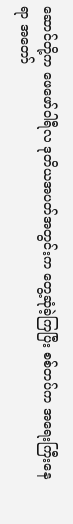ဆောင်တို့က ဖေဖော်ဝါရီလ ဒုတိယအပတ်အတွင်းက တွေ့ဆုံခဲ့ကြပြီး စစ်တပ်က အရေးကြီးနေရာ အတော်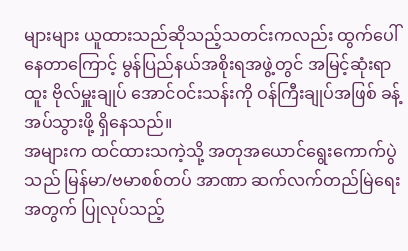များများ ယူထားသည်ဆိုသည့်သတင်းကလည်း ထွက်ပေါ်နေတာကြောင့် မွန်ပြည်နယ်အစိုးရအဖွဲ့တွင် အမြင့်ဆုံးရာထူး ဗိုလ်မှူးချုပ် အောင်ဝင်းသန်းကို ဝန်ကြီးချုပ်အဖြစ် ခန့်အပ်သွားဖို့ ရှိနေသည်။
အများက ထင်ထားသကဲ့သို့ အတုအယောင်ရွေးကောက်ပွဲသည် မြန်မာ/ဗမာစစ်တပ် အာဏာ ဆက်လက်တည်မြဲရေးအတွက် ပြုလုပ်သည့်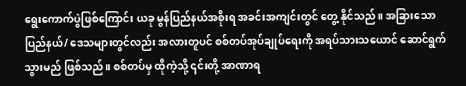ရွေးကောက်ပွဲဖြစ်ကြောင်း ယခု မွန်ပြည်နယ်အစိုးရ အခင်းအကျင်းတွင် တွေ့ နိုင်သည်။ အခြားသော ပြည်နယ်/ ဒေသများတွင်လည်း အလားတူပင် စစ်တပ်အုပ်ချုပ်ရေးကို အရပ်သားသယောင် ဆောင်ရွက်သွားမည် ဖြစ်သည်။ စစ်တပ်မှ ထိုကဲ့သို့ ၎င်းတို့ အာဏာရ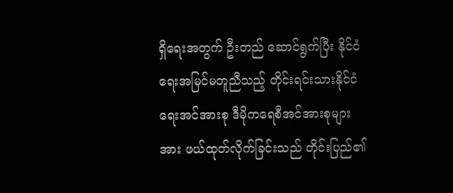ရှိရေးအတွက် ဦးတည် ဆောင်ရွက်ပြီး နိုင်ငံရေးအမြင်မတူညီသည့် တိုင်းရင်းသားနိုင်ငံရေးအင်အားစု ဒီမိုကရေစီအင်အားစုများအား ဖယ်ထုတ်လိုက်ခြင်းသည် တိုင်းပြည်၏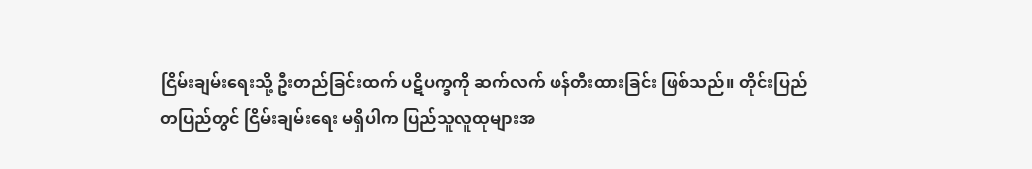ငြိမ်းချမ်းရေးသို့ ဦးတည်ခြင်းထက် ပဋိပက္ခကို ဆက်လက် ဖန်တီးထားခြင်း ဖြစ်သည်။ တိုင်းပြည်တပြည်တွင် ငြိမ်းချမ်းရေး မရှိပါက ပြည်သူလူထုများအ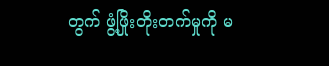တွက် ဖွံ့ဖြိုးတိုးတက်မှုကို မ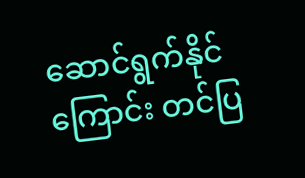ဆောင်ရွက်နိုင်ကြောင်း တင်ပြ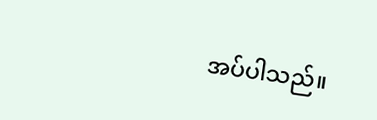အပ်ပါသည်။